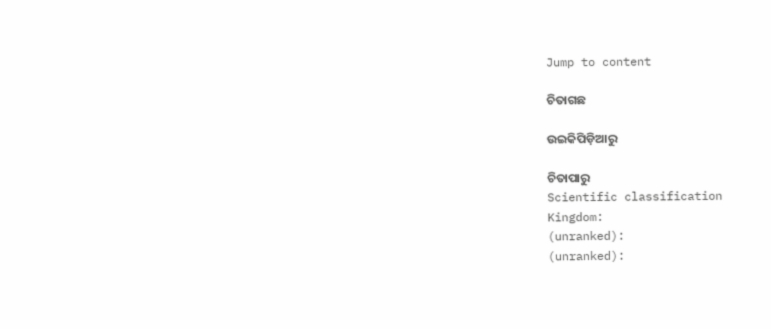Jump to content

ଚିତାଗଛ

ଉଇକିପିଡ଼ିଆ‌ରୁ

ଚିତାପାରୁ
Scientific classification
Kingdom:
(unranked):
(unranked):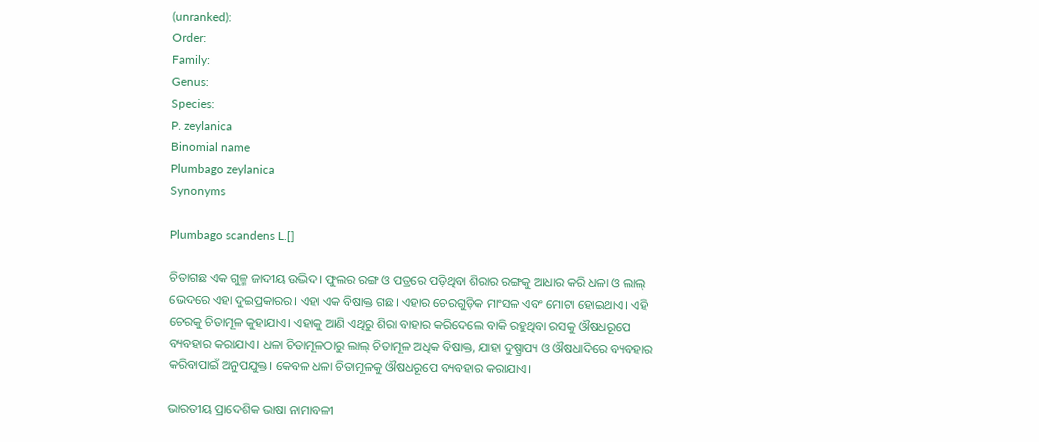(unranked):
Order:
Family:
Genus:
Species:
P. zeylanica
Binomial name
Plumbago zeylanica
Synonyms

Plumbago scandens L.[]

ଚିତାଗଛ ଏକ ଗୁଳ୍ମ ଜାଦୀୟ ଉଦ୍ଭିଦ। ଫୁଲର ରଙ୍ଗ ଓ ପତ୍ରରେ ପଡ଼ିଥିବା ଶିରାର ରଙ୍ଗକୁ ଆଧାର କରି ଧଳା ଓ ଲାଲ୍ ଭେଦରେ ଏହା ଦୁଇପ୍ରକାରର। ଏହା ଏକ ବିଷାକ୍ତ ଗଛ। ଏହାର ଚେରଗୁଡ଼ିକ ମାଂସଳ ଏବଂ ମୋଟା ହୋଇଥାଏ। ଏହି ଚେରକୁ ଚିତାମୂଳ କୁହାଯାଏ। ଏହାକୁ ଆଣି ଏଥିରୁ ଶିରା ବାହାର କରିଦେଲେ ବାକି ରହୁଥିବା ରସକୁ ଔଷଧରୂପେ ବ୍ୟବହାର କରାଯାଏ। ଧଳା ଚିତାମୂଳଠାରୁ ଲାଲ୍ ଚିତାମୂଳ ଅଧିକ ବିଷାକ୍ତ, ଯାହା ଦୁଷ୍ପ୍ରାପ୍ୟ ଓ ଔଷଧାଦିରେ ବ୍ୟବହାର କରିବାପାଇଁ ଅନୁପଯୁକ୍ତ। କେବଳ ଧଳା ଚିତାମୂଳକୁ ଔଷଧରୂପେ ବ୍ୟବହାର କରାଯାଏ।

ଭାରତୀୟ ପ୍ରାଦେଶିକ ଭାଷା ନାମାବଳୀ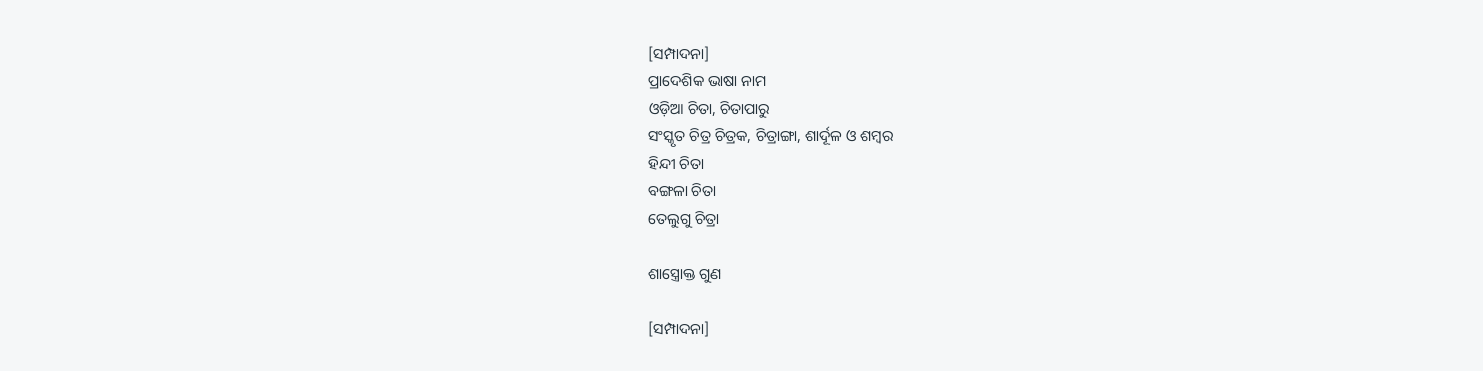[ସମ୍ପାଦନା]
ପ୍ରାଦେଶିକ ଭାଷା ନାମ
ଓଡ଼ିଆ ଚିତା, ଚିତାପାରୁ
ସଂସ୍କୃତ ଚିତ୍ର ଚିତ୍ରକ, ଚିତ୍ରାଙ୍ଗା, ଶାର୍ଦୂଳ ଓ ଶମ୍ବର
ହିନ୍ଦୀ ଚିତା
ବଙ୍ଗଳା ଚିତା
ତେଲୁଗୁ ଚିତ୍ରା

ଶାସ୍ତ୍ରୋକ୍ତ ଗୁଣ

[ସମ୍ପାଦନା]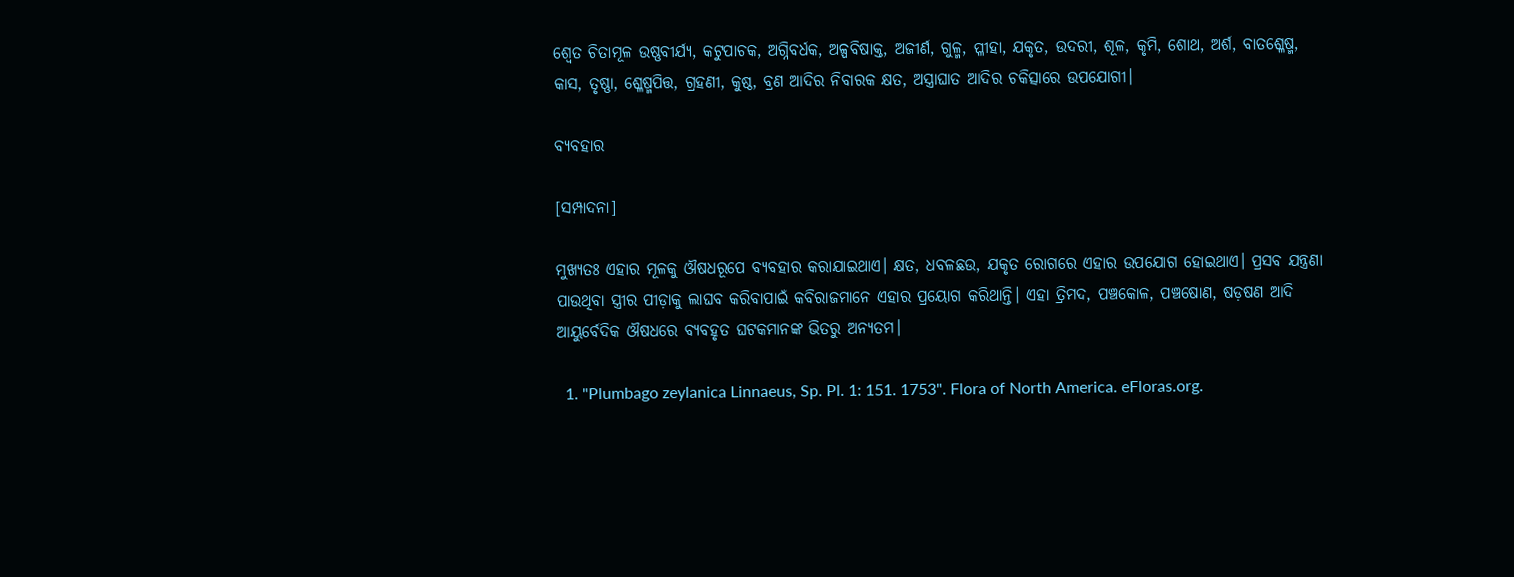ଶ୍ୱେତ ଚିତାମୂଳ ଉଷ୍ଣବୀର୍ଯ୍ୟ, କଟୁପାଚକ, ଅଗ୍ନିବର୍ଧକ, ଅଳ୍ପବିଷାକ୍ତ, ଅଜୀର୍ଣ, ଗୁଳ୍ମ, ପ୍ଳୀହା, ଯକୃତ, ଉଦରୀ, ଶୂଳ, କୃମି, ଶୋଥ, ଅର୍ଶ, ବାତଶ୍ଳେଷ୍ମ, କାସ, ତୃଷ୍ଣା, ଶ୍ଳେଷ୍ମପିତ୍ତ, ଗ୍ରହଣୀ, କୁଷ୍ଠ, ବ୍ରଣ ଆଦିର ନିବାରକ କ୍ଷତ, ଅସ୍ତ୍ରାଘାତ ଆଦିର ଚକିତ୍ସାରେ ଉପଯୋଗୀ।

ବ୍ୟବହାର

[ସମ୍ପାଦନା]

ମୁଖ୍ୟତଃ ଏହାର ମୂଳକୁ ଔଷଧରୂପେ ବ୍ୟବହାର କରାଯାଇଥାଏ। କ୍ଷତ, ଧବଳଛଉ, ଯକୃତ ରୋଗରେ ଏହାର ଉପଯୋଗ ହୋଇଥାଏ। ପ୍ରସବ ଯନ୍ତ୍ରଣା ପାଉଥିବା ସ୍ତ୍ରୀର ପୀଡ଼ାକୁ ଲାଘବ କରିବାପାଇଁ କବିରାଜମାନେ ଏହାର ପ୍ରୟୋଗ କରିଥାନ୍ତି। ଏହା ତ୍ରିମଦ, ପଞ୍ଚକୋଳ, ପଞ୍ଚଷୋଣ, ଷଡ଼ଷଣ ଆଦି ଆୟୁର୍ବେଦିକ ଔଷଧରେ ବ୍ୟବହୃତ ଘଟକମାନଙ୍କ ଭିତରୁ ଅନ୍ୟତମ।

  1. "Plumbago zeylanica Linnaeus, Sp. Pl. 1: 151. 1753". Flora of North America. eFloras.org.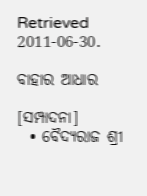Retrieved 2011-06-30.

ବାହାର ଆଧାର

[ସମ୍ପାଦନା]
  • ବୈଦ୍ୟରାଜ ଶ୍ରୀ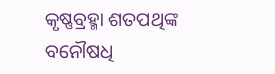କୃଷ୍ଣବ୍ରହ୍ମା ଶତପଥିଙ୍କ ବନୌଷଧି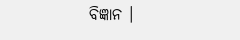ବିଜ୍ଞାନ ।